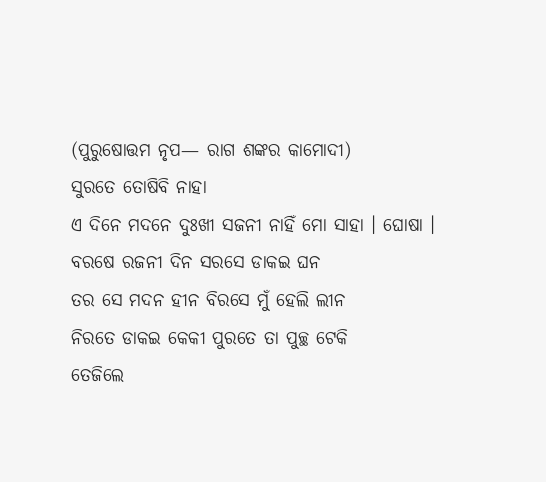(ପୁରୁଷୋତ୍ତମ ନୃପ— ରାଗ ଶଙ୍କର କାମୋଦୀ)
ସୁରତେ ତୋଷିବି ନାହା
ଏ ଦିନେ ମଦନେ ଦୁଃଖୀ ସଜନୀ ନାହିଁ ମୋ ସାହା । ଘୋଷା ।
ବରଷେ ରଜନୀ ଦିନ ସରସେ ଡାକଇ ଘନ
ତର ସେ ମଦନ ହୀନ ବିରସେ ମୁଁ ହେଲି ଲୀନ
ନିରତେ ଡାକଇ କେକୀ ପୁରତେ ତା ପୁଚ୍ଛ ଟେକି
ତେଜିଲେ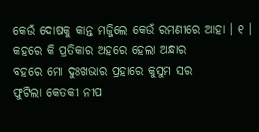କେଉଁ ଦୋଷକୁ କାନ୍ତ ମଜ୍ଜିଲେ କେଉଁ ରମଣୀରେ ଆହା । ୧ ।
କହରେ କି ପ୍ରତିକାର ଅହରେ ହେଲା ଅନ୍ଧାର
ବହରେ ମୋ ଦୁଃଖଭାର ପ୍ରହାରେ କୁସୁମ ସର
ଫୁଟିଲା କେତକୀ ନୀପ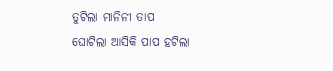ତୁଟିଲା ମାନିନୀ ତାପ
ଘୋଟିଲା ଆସିକି ପାପ ହଟିଲା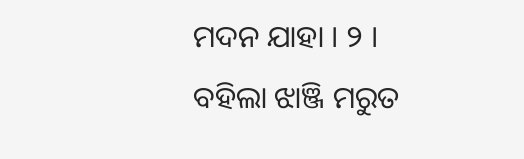ମଦନ ଯାହା । ୨ ।
ବହିଲା ଝାଞ୍ଜି ମରୁତ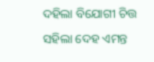ଦହିଲା ବିଯୋଗୀ ଚିତ୍ତ
ସହିଲା ଦେହ ଏମନ୍ତ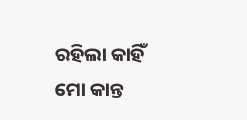ରହିଲା କାହିଁ ମୋ କାନ୍ତ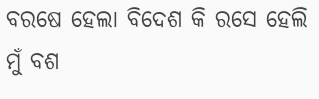ବରଷେ ହେଲା ବିଦେଶ କି ରସେ ହେଲି ମୁଁ ବଶ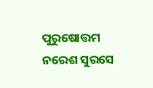ପୁରୁଷୋତ୍ତମ ନରେଶ ସୁରସେ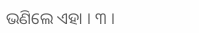ଭଣିଲେ ଏହା । ୩ ।